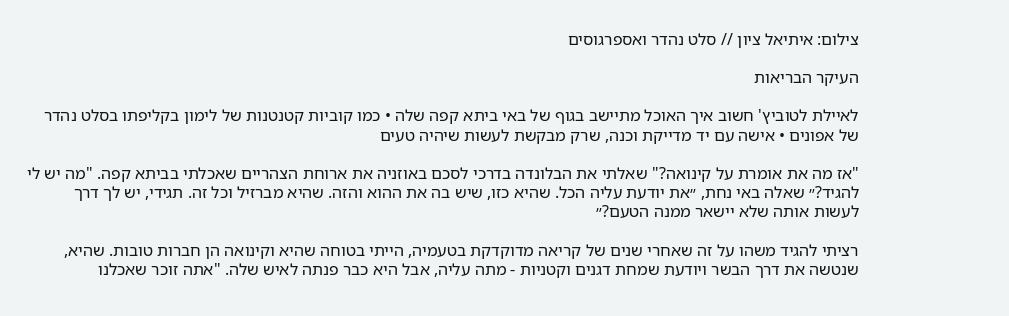צילום: איתיאל ציון // סלט נהדר ואספרגוסים

העיקר הבריאות

לאיילת לטוביץ' חשוב איך האוכל מתיישב בגוף של באי ביתא קפה שלה • כמו קוביות קטנטנות של לימון בקליפתו בסלט נהדר של אפונים • אישה עם יד מדייקת וכנה, שרק מבקשת לעשות שיהיה טעים

"אז מה את אומרת על קינואה?" שאלתי את הבלונדה בדרכי לסכם באוזניה את ארוחת הצהריים שאכלתי בביתא קפה. "מה יש לי להגיד?״ שאלה באי נחת, ״את יודעת עליה הכל. שהיא כזו, שיש בה את ההוא והזה. שהיא מברזיל וכל זה. תגידי, יש לך דרך לעשות אותה שלא יישאר ממנה הטעם?״

רציתי להגיד משהו על זה שאחרי שנים של קריאה מדוקדקת בטעמיה, הייתי בטוחה שהיא וקינואה הן חברות טובות. שהיא, שנטשה את דרך הבשר ויודעת שמחת דגנים וקטניות - מתה עליה, אבל היא כבר פנתה לאיש שלה. "אתה זוכר שאכלנו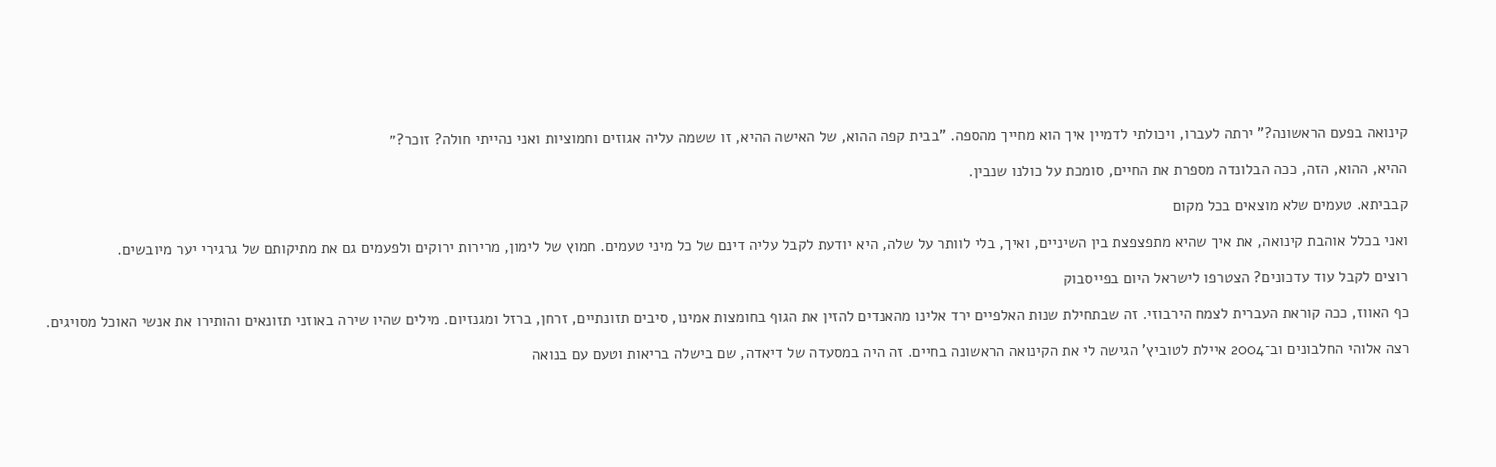קינואה בפעם הראשונה?" ירתה לעברו, ויכולתי לדמיין איך הוא מחייך מהספה. "בבית קפה ההוא, של האישה ההיא, זו ששמה עליה אגוזים וחמוציות ואני נהייתי חולה? זוכר?״

ההיא, ההוא, הזה, ככה הבלונדה מספרת את החיים, סומכת על כולנו שנבין.

קבביתא. טעמים שלא מוצאים בכל מקום

ואני בכלל אוהבת קינואה, את איך שהיא מתפצפצת בין השיניים, ואיך, בלי לוותר על שלה, היא יודעת לקבל עליה דינם של כל מיני טעמים. חמוץ של לימון, מרירות ירוקים ולפעמים גם את מתיקותם של גרגירי יער מיובשים.

רוצים לקבל עוד עדכונים? הצטרפו לישראל היום בפייסבוק

כף האווז, ככה קוראת העברית לצמח הירבוזי. זה שבתחילת שנות האלפיים ירד אלינו מהאנדים להזין את הגוף בחומצות אמינו, סיבים תזונתיים, זרחן, ברזל ומגנזיום. מילים שהיו שירה באוזני תזונאים והותירו את אנשי האוכל מסויגים.

רצה אלוהי החלבונים וב־2004 איילת לטוביץ' הגישה לי את הקינואה הראשונה בחיים. זה היה במסעדה של דיאדה, שם בישלה בריאות וטעם עם בנואה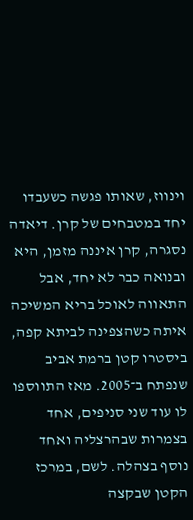וינווז, שאותו פגשה כשעבדו יחד במטבחים של קרן. דיאדה נסגרה, קרן איננה מזמן, היא ובנואה כבר לא יחד, אבל התאווה לאוכל בריא המשיכה איתה כשהצפינה לביתא קפה, ביסטרו קטן ברמת אביב שנפתח ב־2005. מאז התווספו לו עוד שני סניפים, אחד בצמרות שבהרצליה ואחד נוסף בצהלה. לשם, במרכז הקטן שבקצה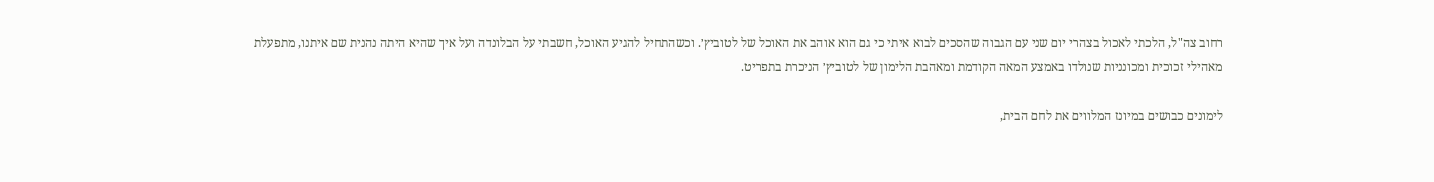רחוב צה"ל, הלכתי לאכול בצהרי יום שני עם הגבוה שהסכים לבוא איתי כי גם הוא אוהב את האוכל של לטוביץ׳. וכשהתחיל להגיע האוכל, חשבתי על הבלונדה ועל איך שהיא היתה נהנית שם איתנו, מתפעלת מאהילי זכוכית ומכונניות שנולדו באמצע המאה הקודמת ומאהבת הלימון של לטוביץ׳ הניכרת בתפריט.

לימונים כבושים במיונז המלווים את לחם הבית,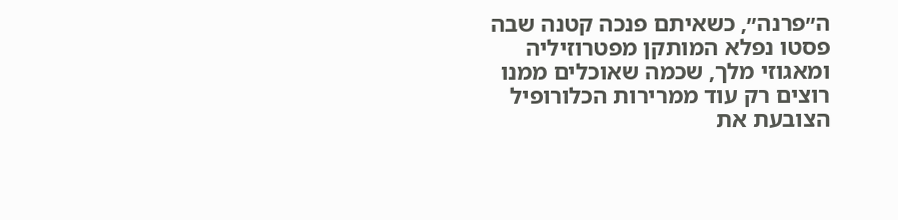ה״פרנה״, כשאיתם פנכה קטנה שבה פסטו נפלא המותקן מפטרוזיליה ומאגוזי מלך, שכמה שאוכלים ממנו רוצים רק עוד ממרירות הכלורופיל הצובעת את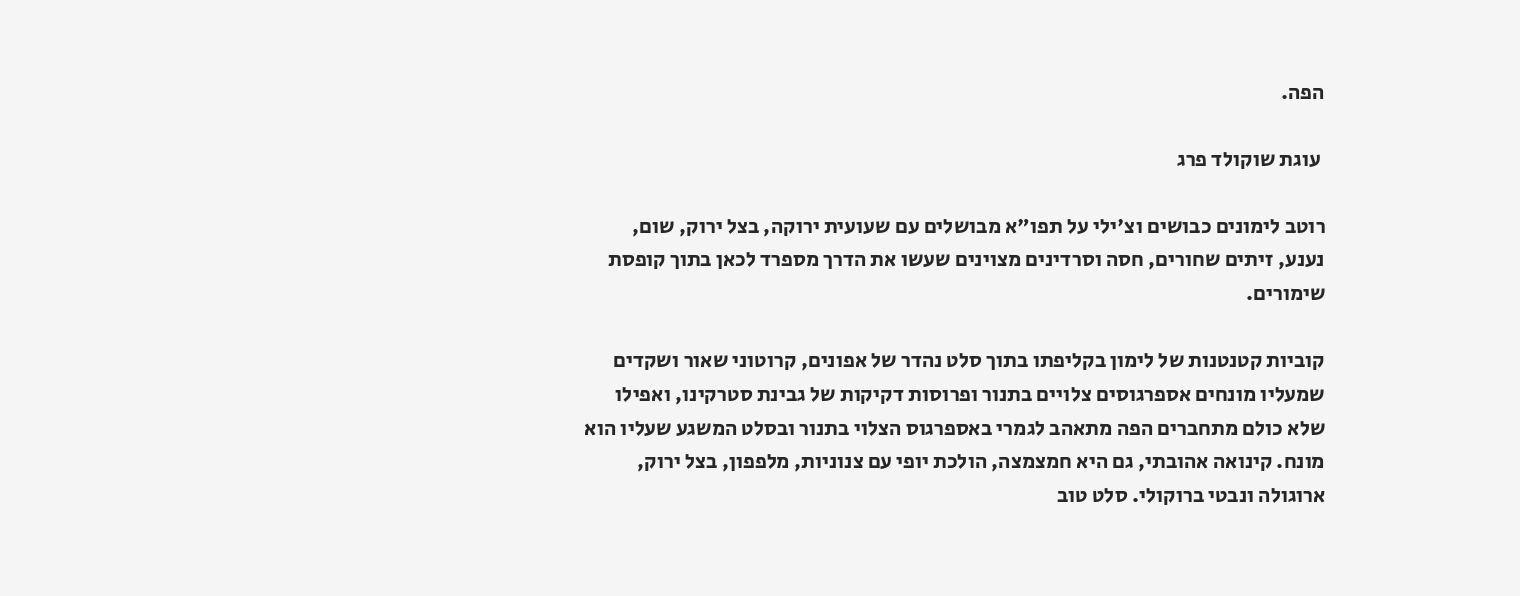הפה.

 עוגת שוקולד פרג

רוטב לימונים כבושים וצ'ילי על תפו"א מבושלים עם שעועית ירוקה, בצל ירוק, שום, נענע, זיתים שחורים, חסה וסרדינים מצוינים שעשו את הדרך מספרד לכאן בתוך קופסת שימורים.

קוביות קטנטנות של לימון בקליפתו בתוך סלט נהדר של אפונים, קרוטוני שאור ושקדים שמעליו מונחים אספרגוסים צלויים בתנור ופרוסות דקיקות של גבינת סטרקינו, ואפילו שלא כולם מתחברים הפה מתאהב לגמרי באספרגוס הצלוי בתנור ובסלט המשגע שעליו הוא מונח. קינואה אהובתי, גם היא חמצמצה, הולכת יופי עם צנוניות, מלפפון, בצל ירוק, ארוגולה ונבטי ברוקולי. סלט טוב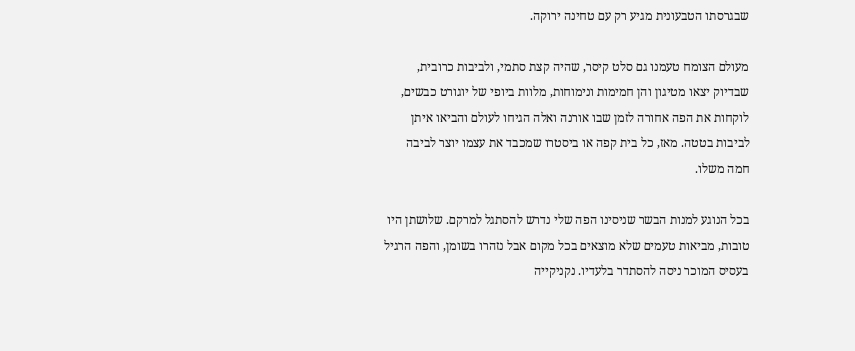שבגרסתו הטבעונית מגיע רק עם טחינה ירוקה.

מעולם הצומח טעמנו גם סלט קיסר, שהיה קצת סתמי, ולביבות כרובית, שבדיוק יצאו מטיגון והן חמימות ונימוחות, מלוות ביופי של יוגורט כבשים, לוקחות את הפה אחורה לזמן שבו אורנה ואלה הגיחו לעולם והביאו איתן לביבות בטטה. מאז, כל בית קפה או ביסטרו שמכבד את עצמו יוצר לביבה חמה משלו.

בכל הנוגע למנות הבשר שניסינו הפה שלי נדרש להסתגל למרקם. שלושתן היו טובות, מביאות טעמים שלא מוצאים בכל מקום אבל נזהרו בשומן, והפה הרגיל בעסיס המוכר ניסה להסתדר בלעדיו. נקניקייה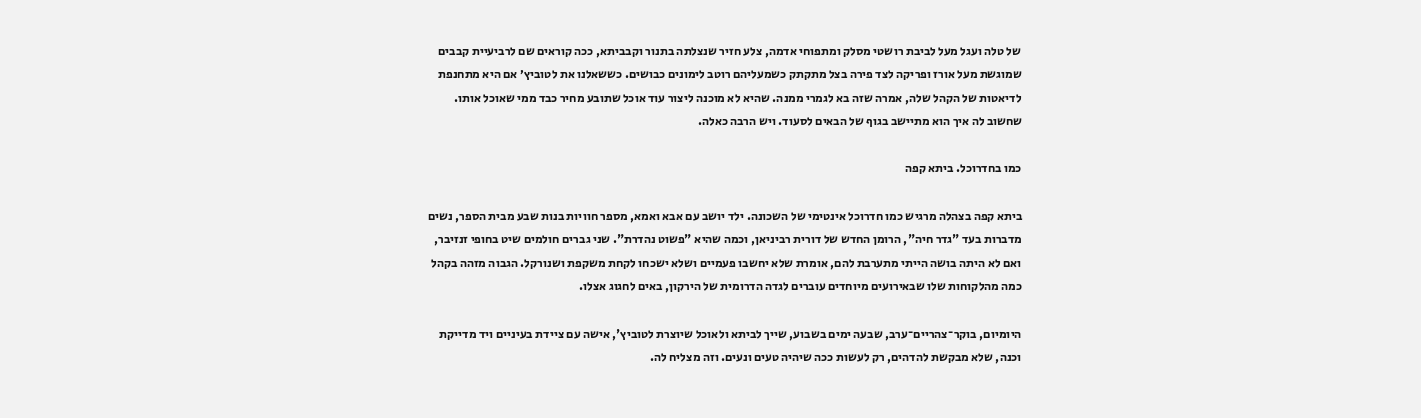של טלה ועגל מעל לביבת רושטי מסלק ומתפוחי אדמה, צלע חזיר שנצלתה בתנור וקבביתא, ככה קוראים שם לרביעיית קבבים שמוגשת מעל אורז ופריקה לצד פירה בצל מתקתק כשמעליהם רוטב לימונים כבושים. כששאלנו את לטוביץ׳ אם היא מתחנפת לדיאטות של הקהל שלה, אמרה שזה בא לגמרי ממנה. שהיא לא מוכנה ליצור עוד אוכל שתובע מחיר כבד ממי שאוכל אותו. שחשוב לה איך הוא מתיישב בגוף של הבאים לסעוד. ויש הרבה כאלה.

כמו בחדרוכל. ביתא קפה

ביתא קפה בצהלה מרגיש כמו חדרוכל אינטימי של השכונה. ילד יושב עם אבא ואמא, מספר חוויות בנות שבע מבית הספר, נשים מדברות בעד "גדר חיה", הרומן החדש של דורית רביניאן, וכמה שהיא "פשוט נהדרת". שני גברים חולמים שיט בחופי זנזיבר, ואם לא היתה בושה הייתי מתערבת להם, אומרת שלא יחשבו פעמיים ושלא ישכחו לקחת משקפת ושנורקל. הגבוה מזהה בקהל כמה מהלקוחות שלו שבאירועים מיוחדים עוברים לגדה הדרומית של הירקון, באים לחגוג אצלו.

היומיום, בוקר־צהריים־ערב, שבעה ימים בשבוע, שייך לביתא ולאוכל שיוצרת לטוביץ', אישה עם ציידת בעיניים ויד מדייקת וכנה, שלא מבקשת להדהים, רק לעשות ככה שיהיה טעים ונעים. וזה מצליח לה.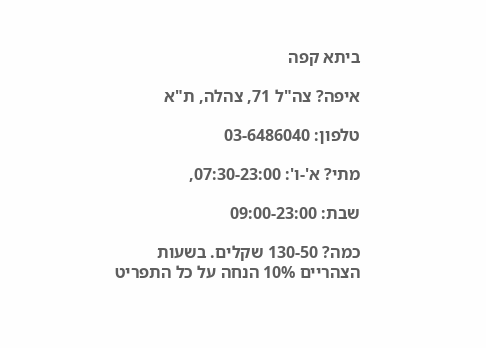ביתא קפה

איפה? צה"ל 71, צהלה, ת"א

טלפון: 03-6486040

מתי? א'-ו': 07:30-23:00,

שבת: 09:00-23:00

כמה? 130-50 שקלים. בשעות הצהריים 10% הנחה על כל התפריט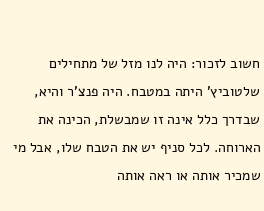חשוב לזכור: היה לנו מזל של מתחילים שלטוביץ' היתה במטבח. היה פנצ'ר והיא, שבדרך כלל אינה זו שמבשלת, הכינה את הארוחה. לכל סניף יש את הטבח שלו, אבל מי שמכיר אותה או ראה אותה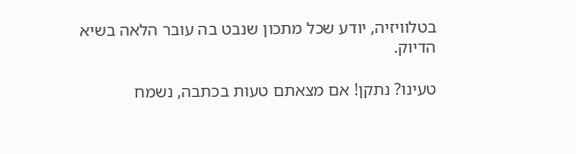בטלוויזיה, יודע שכל מתכון שנבט בה עובר הלאה בשיא הדיוק.

טעינו? נתקן! אם מצאתם טעות בכתבה, נשמח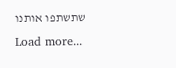שתשתפו אותנו
Load more...